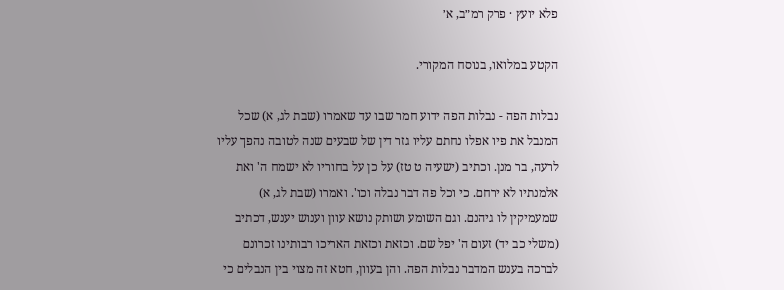פלא יועץ · פרק רמ״ב, א׳

הקטע במלואו, בנוסח המקורי.

נבלות הפה - נבלות הפה ידוע חמר שבו עד שאמרו (שבת לג, א) שכל המנבל את פיו אפלו נחתם עליו גזר דין של שבעים שנה לטובה נהפך עליו לרעה, בר מנן. וכתיב (ישעיה ט טז) על כן על בחוריו לא ישמח ה' ואת אלמנתיו לא ירחם. כי וכל פה דבר נבלה וכו'. ואמרו (שבת לג, א) שמעמיקין לו גיהנם. וגם השומע ושותק נושא עוון וענוש יענש, דכתיב (משלי כב יד) זעום ה' יפל שם. וכזאת וכזאת האריכו רבותינו זכרונם לברכה בענש המדבר נבלות הפה. והן בעוון, חטא זה מצוי בין הנבלים כי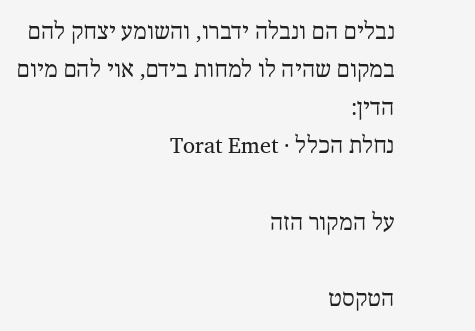נבלים הם ונבלה ידברו, והשומע יצחק להם במקום שהיה לו למחות בידם, אוי להם מיום הדין:
נחלת הכלל · Torat Emet

על המקור הזה

הטקסט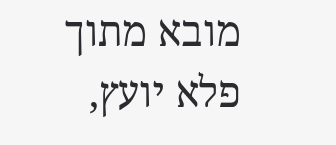מובא מתוך פלא יועץ,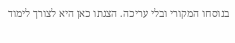בנוסחו המקורי ובלי עריכה. הצגתו כאן היא לצורך לימוד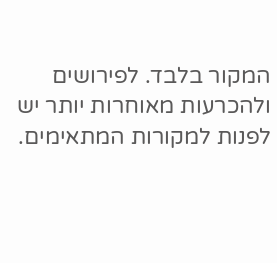המקור בלבד. לפירושים ולהכרעות מאוחרות יותר יש לפנות למקורות המתאימים.